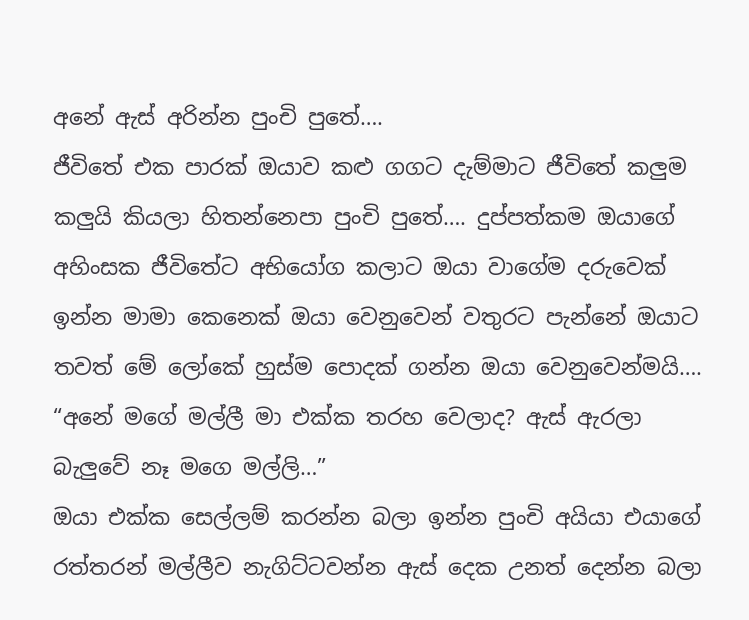අනේ ඇස් අරින්න පුංචි පුතේ….
ජීවිතේ එක පාරක් ඔයාව කළු ගගට දැම්මාට ජීවිතේ කලුම කලුයි කියලා හිතන්නෙපා පුංචි පුතේ…. දුප්පත්කම ඔයාගේ අහිංසක ජීවිතේට අභියෝග කලාට ඔයා වාගේම දරුවෙක් ඉන්න මාමා කෙනෙක් ඔයා වෙනුවෙන් වතුරට පැන්නේ ඔයාට තවත් මේ ලෝකේ හුස්ම පොදක් ගන්න ඔයා වෙනුවෙන්මයි….
“අනේ මගේ මල්ලී මා එක්ක තරහ වෙලාද? ඇස් ඇරලා බැලුවේ නෑ මගෙ මල්ලි…”
ඔයා එක්ක සෙල්ලම් කරන්න බලා ඉන්න පුංචි අයියා එයාගේ රත්තරන් මල්ලීව නැගිට්ටවන්න ඇස් දෙක උනත් දෙන්න බලා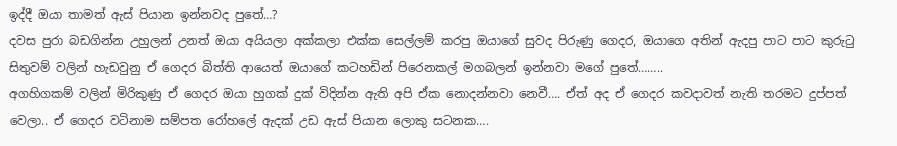ඉද්දී ඔයා තාමත් ඇස් පියාන ඉන්නවද පුතේ…?
දවස පුරා බඩගින්න උහුලන් උනත් ඔයා අයියලා අක්කලා එක්ක සෙල්ලම් කරපු ඔයාගේ සුවද පිරුණු ගෙදර, ඔයාගෙ අතින් ඇදපු පාට පාට කුරුටු සිතුවම් වලින් හැඩවුනු ඒ ගෙදර බිත්ති ආයෙත් ඔයාගේ කටහඩින් පිරෙනකල් මගබලන් ඉන්නවා මගේ පුතේ……..
අගහිගකම් වලින් මිරිකුණු ඒ ගෙදර ඔයා හුගක් දුක් විදින්න ඇති අපි ඒක නොදන්නවා නෙවී…. ඒත් අද ඒ ගෙදර කවදාවත් නැති තරමට දුප්පත් වෙලා.. ඒ ගෙදර වටිනාම සම්පත රෝහලේ ඇදක් උඩ ඇස් පියාන ලොකු සටනක….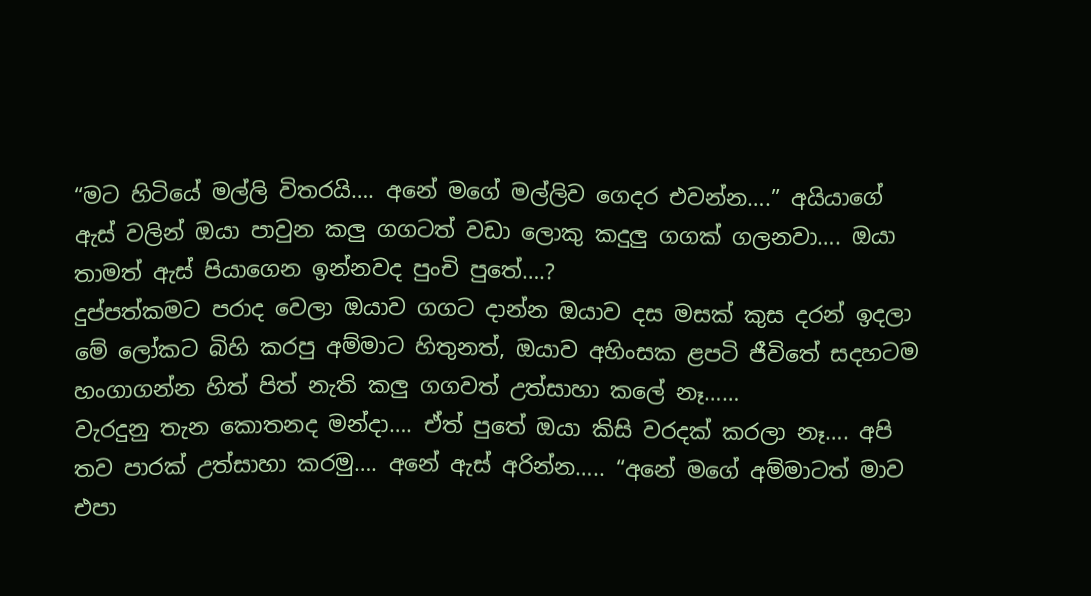“මට හිටියේ මල්ලි විතරයි…. අනේ මගේ මල්ලිව ගෙදර එවන්න….” අයියාගේ ඇස් වලින් ඔයා පාවුන කලු ගගටත් වඩා ලොකු කදුලු ගගක් ගලනවා…. ඔයා තාමත් ඇස් පියාගෙන ඉන්නවද පුංචි පුතේ….?
දුප්පත්කමට පරාද වෙලා ඔයාව ගගට දාන්න ඔයාව දස මසක් කුස දරන් ඉදලා මේ ලෝකට බිහි කරපු අම්මාට හිතුනත්, ඔයාව අහිංසක ළපටි ජීවිතේ සදහටම හංගාගන්න හිත් පිත් නැති කලු ගගවත් උත්සාහා කලේ නෑ……
වැරදුනු තැන කොතනද මන්දා…. ඒත් පුතේ ඔයා කිසි වරදක් කරලා නෑ…. අපි තව පාරක් උත්සාහා කරමු…. අනේ ඇස් අරින්න….. “අනේ මගේ අම්මාටත් මාව එපා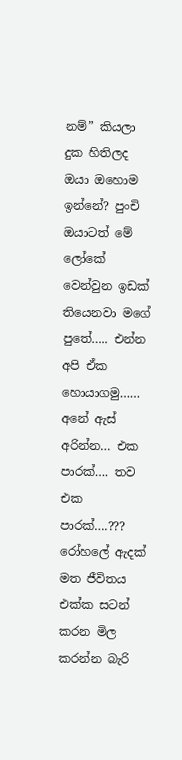නම්” කියලා දුක හිතිලද ඔයා ඔහොම ඉන්නේ? පුංචි ඔයාටත් මේ ලෝකේ වෙන්වුන ඉඩක් තියෙනවා මගේ පුතේ….. එන්න අපි ඒක හොයාගමු…… අනේ ඇස් අරින්න… එක පාරක්…. තව එක පාරක්….???
රෝහලේ ඇදක් මත ජීවිතය එක්ක සටන් කරන මිල කරන්න බැරි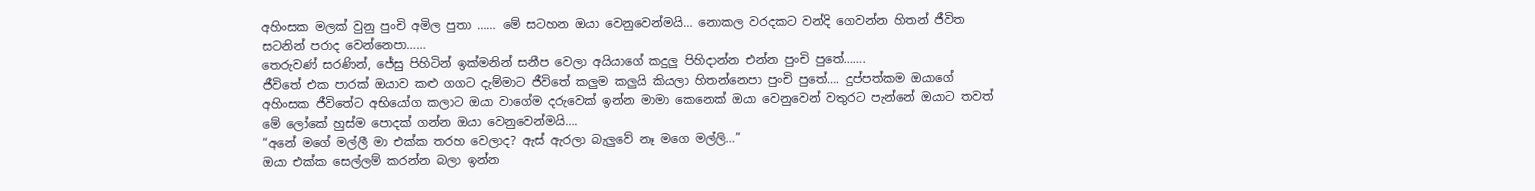අහිංසක මලක් වුනු පුංචි අමිල පුතා …… මේ සටහන ඔයා වෙනුවෙන්මයි… නොකල වරදකට වන්දි ගෙවන්න හිතන් ජීවිත සටනින් පරාද වෙන්නෙපා……
තෙරුවණ් සරණින්, ජේසු පිහිටින් ඉක්මනින් සනීප වෙලා අයියාගේ කදුලු පිහිදාන්න එන්න පුංචි පුතේ…….
ජීවිතේ එක පාරක් ඔයාව කළු ගගට දැම්මාට ජීවිතේ කලුම කලුයි කියලා හිතන්නෙපා පුංචි පුතේ…. දුප්පත්කම ඔයාගේ අහිංසක ජීවිතේට අභියෝග කලාට ඔයා වාගේම දරුවෙක් ඉන්න මාමා කෙනෙක් ඔයා වෙනුවෙන් වතුරට පැන්නේ ඔයාට තවත් මේ ලෝකේ හුස්ම පොදක් ගන්න ඔයා වෙනුවෙන්මයි….
“අනේ මගේ මල්ලී මා එක්ක තරහ වෙලාද? ඇස් ඇරලා බැලුවේ නෑ මගෙ මල්ලි…”
ඔයා එක්ක සෙල්ලම් කරන්න බලා ඉන්න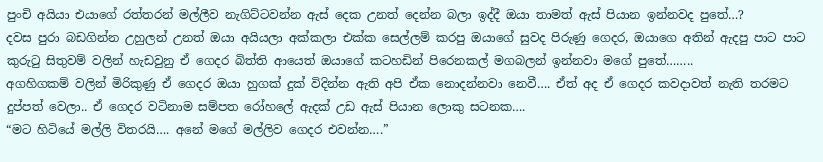පුංචි අයියා එයාගේ රත්තරන් මල්ලීව නැගිට්ටවන්න ඇස් දෙක උනත් දෙන්න බලා ඉද්දී ඔයා තාමත් ඇස් පියාන ඉන්නවද පුතේ…?
දවස පුරා බඩගින්න උහුලන් උනත් ඔයා අයියලා අක්කලා එක්ක සෙල්ලම් කරපු ඔයාගේ සුවද පිරුණු ගෙදර, ඔයාගෙ අතින් ඇදපු පාට පාට කුරුටු සිතුවම් වලින් හැඩවුනු ඒ ගෙදර බිත්ති ආයෙත් ඔයාගේ කටහඩින් පිරෙනකල් මගබලන් ඉන්නවා මගේ පුතේ……..
අගහිගකම් වලින් මිරිකුණු ඒ ගෙදර ඔයා හුගක් දුක් විදින්න ඇති අපි ඒක නොදන්නවා නෙවී…. ඒත් අද ඒ ගෙදර කවදාවත් නැති තරමට දුප්පත් වෙලා.. ඒ ගෙදර වටිනාම සම්පත රෝහලේ ඇදක් උඩ ඇස් පියාන ලොකු සටනක….
“මට හිටියේ මල්ලි විතරයි…. අනේ මගේ මල්ලිව ගෙදර එවන්න….”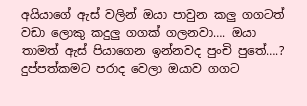අයියාගේ ඇස් වලින් ඔයා පාවුන කලු ගගටත් වඩා ලොකු කදුලු ගගක් ගලනවා…. ඔයා තාමත් ඇස් පියාගෙන ඉන්නවද පුංචි පුතේ….?
දුප්පත්කමට පරාද වෙලා ඔයාව ගගට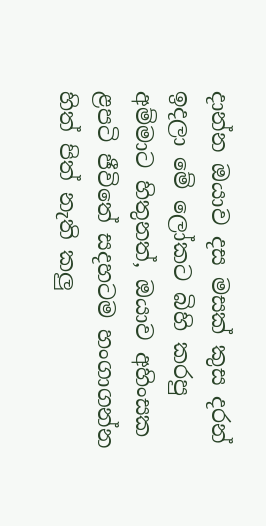දාන්න ඔයාව දස මසක් කුස දරන් ඉදලා මේ ලෝකට බිහි කරපු අම්මාට හිතුනත්, ඔයාව අහිංසක ළපටි ජීවිතේ සදහටම හංගාගන්න හිත් පිත් නැති කලු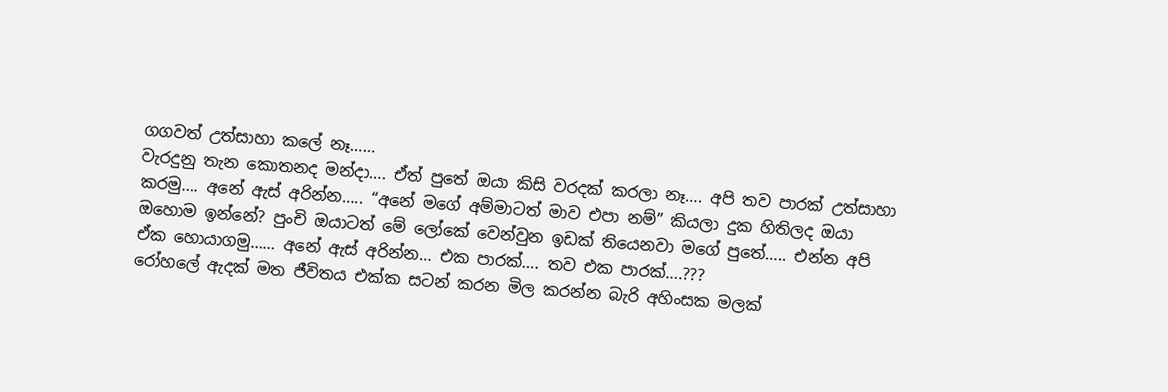ගගවත් උත්සාහා කලේ නෑ……
වැරදුනු තැන කොතනද මන්දා…. ඒත් පුතේ ඔයා කිසි වරදක් කරලා නෑ…. අපි තව පාරක් උත්සාහා කරමු…. අනේ ඇස් අරින්න….. “අනේ මගේ අම්මාටත් මාව එපා නම්” කියලා දුක හිතිලද ඔයා ඔහොම ඉන්නේ? පුංචි ඔයාටත් මේ ලෝකේ වෙන්වුන ඉඩක් තියෙනවා මගේ පුතේ….. එන්න අපි ඒක හොයාගමු…… අනේ ඇස් අරින්න… එක පාරක්…. තව එක පාරක්….???
රෝහලේ ඇදක් මත ජීවිතය එක්ක සටන් කරන මිල කරන්න බැරි අහිංසක මලක්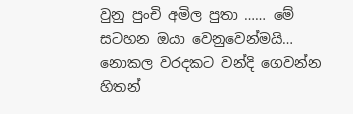වුනු පුංචි අමිල පුතා …… මේ සටහන ඔයා වෙනුවෙන්මයි… නොකල වරදකට වන්දි ගෙවන්න හිතන්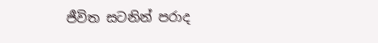ජීවිත සටනින් පරාද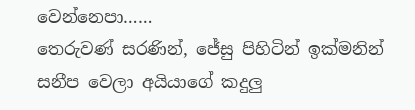වෙන්නෙපා……
තෙරුවණ් සරණින්, ජේසු පිහිටින් ඉක්මනින් සනීප වෙලා අයියාගේ කදුලු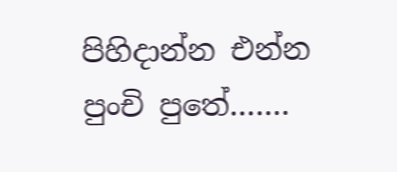පිහිදාන්න එන්න පුංචි පුතේ…….